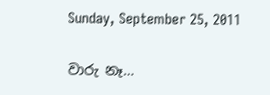Sunday, September 25, 2011

වාරු නෑ…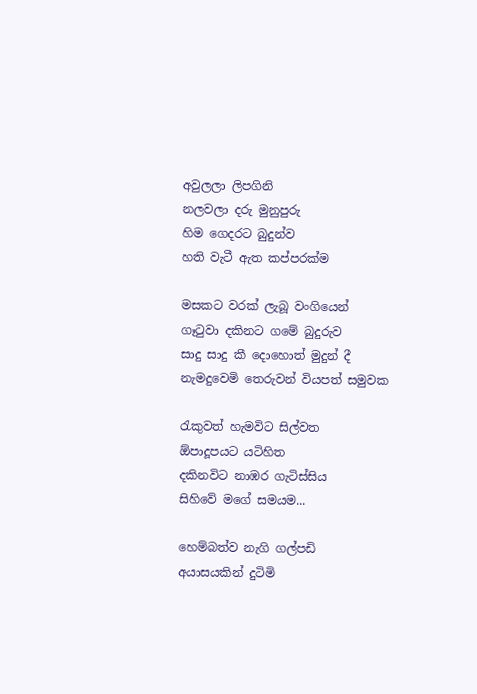අවුලලා ලිපගිනි
නලවලා දරු මුනුපුරු
හිම ගෙදරට බුදුන්ව
හති වැටී ඇත කප්පරක්ම

මසකට වරක් ලැබූ වංගියෙන්
ගෑටුවා දකිනට ගමේ බුදුරුව
සාදු සාදු කී දොහොත් මුදුන් දී
නැමදුවෙමි තෙරුවන් වියපත් සමුවක

රැකුවත් හැමවිට සිල්වත
ඕපාදූපයට යටිහිත
දකිනවිට නාඹර ගැටිස්සිය
සිහිවේ මගේ සමයම...

හෙම්බත්ව නැගි ගල්පඩි
අයාසයකින් දුටිමි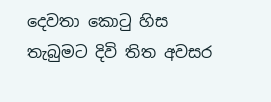දෙවතා කොටු හිස
තැබුමට දිවි තිත අවසර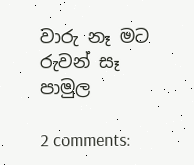වාරු නෑ මට රුවන් සෑ පාමුල

2 comments: